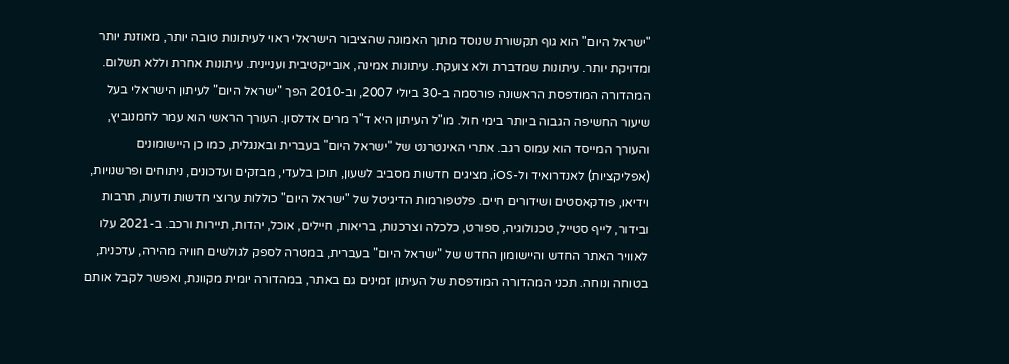"ישראל היום" הוא גוף תקשורת שנוסד מתוך האמונה שהציבור הישראלי ראוי לעיתונות טובה יותר, מאוזנת יותר ומדויקת יותר. עיתונות שמדברת ולא צועקת. עיתונות אמינה, אובייקטיבית ועניינית. עיתונות אחרת וללא תשלום. המהדורה המודפסת הראשונה פורסמה ב-30 ביולי 2007, וב-2010 הפך "ישראל היום" לעיתון הישראלי בעל שיעור החשיפה הגבוה ביותר בימי חול. מו"ל העיתון היא ד"ר מרים אדלסון. העורך הראשי הוא עמר לחמנוביץ, והעורך המייסד הוא עמוס רגב. אתרי האינטרנט של "ישראל היום" בעברית ובאנגלית, כמו כן היישומונים (אפליקציות) לאנדרואיד ול-iOS, מציגים חדשות מסביב לשעון, תוכן בלעדי, מבזקים ועדכונים, ניתוחים ופרשנויות, וידיאו, פודקאסטים ושידורים חיים. פלטפורמות הדיגיטל של "ישראל היום" כוללות ערוצי חדשות ודעות, תרבות ובידור, לייף סטייל, טכנולוגיה, ספורט, כלכלה וצרכנות, בריאות, חיילים, אוכל, יהדות, תיירות ורכב. ב-2021 עלו לאוויר האתר החדש והיישומון החדש של "ישראל היום" בעברית, במטרה לספק לגולשים חוויה מהירה, עדכנית, בטוחה ונוחה. תכני המהדורה המודפסת של העיתון זמינים גם באתר, במהדורה יומית מקוונת, ואפשר לקבל אותם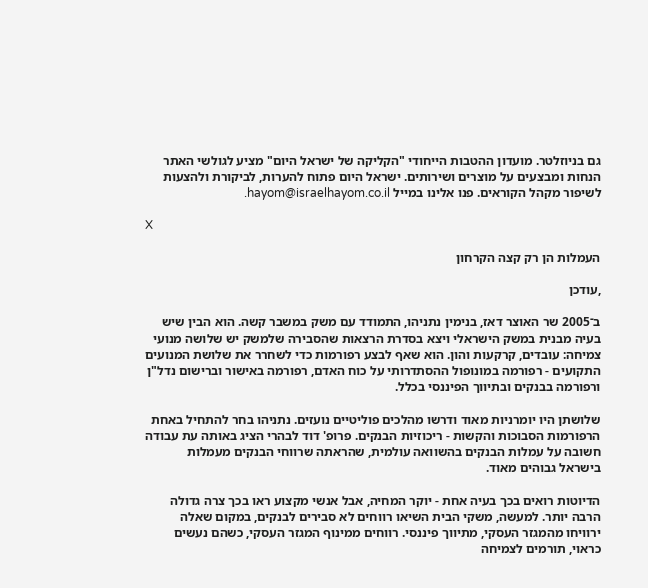גם בניוזלטר. מועדון ההטבות הייחודי "הקליקה של ישראל היום" מציע לגולשי האתר הנחות ומבצעים על מוצרים ושירותים. ישראל היום פתוח להערות, לביקורת ולהצעות לשיפור מקהל הקוראים. פנו אלינו במייל hayom@israelhayom.co.il.

X

העמלות הן רק קצה הקרחון

,עודכן

ב־2005 שר האוצר דאז, בנימין נתניהו, התמודד עם משק במשבר קשה. הוא הבין שיש בעיה מבנית במשק הישראלי ויצא בסדרת הרצאות שהסבירה שלמשק יש שלושה מנועי צמיחה: עובדים, קרקעות והון. הוא שאף לבצע רפורמות כדי לשחרר את שלושת המנועים התקועים - רפורמה במונופול ההסתדרותי על כוח האדם, רפורמה באישור וברישום נדל"ן ורפורמה בבנקים ובתיווך הפיננסי בכלל.

שלושתן היו יומרניות מאוד ודרשו מהלכים פוליטיים נועזים. נתניהו בחר להתחיל באחת הרפורמות הסבוכות והקשות - ריכוזיות הבנקים. פרופ' דוד לבהרי הציג באותה עת עבודה חשובה על עמלות הבנקים בהשוואה עולמית, שהראתה שרווחי הבנקים מעמלות בישראל גבוהים מאוד.

הדיוטות רואים בכך בעיה אחת - יוקר המחיה, אבל אנשי מקצוע ראו בכך צרה גדולה הרבה יותר. למעשה, משקי הבית השיאו רווחים לא סבירים לבנקים, במקום שאלה ירוויחו מהמגזר העסקי, מתיווך פיננסי. רווחים ממינוף המגזר העסקי, כשהם נעשים כראוי, תורמים לצמיחה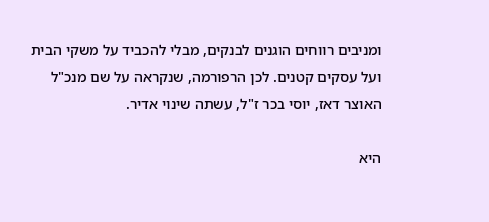ומניבים רווחים הוגנים לבנקים, מבלי להכביד על משקי הבית ועל עסקים קטנים. לכן הרפורמה, שנקראה על שם מנכ"ל האוצר דאז, יוסי בכר ז"ל, עשתה שינוי אדיר.

היא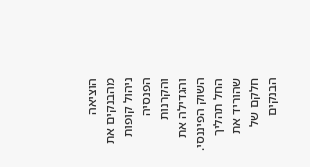הוציאה מהבנקים את ניהול קופות הפנסיה והקרנות והגדילה את השוק הפיננסי. החל תהליך שהוריד את חלקם של הבנקים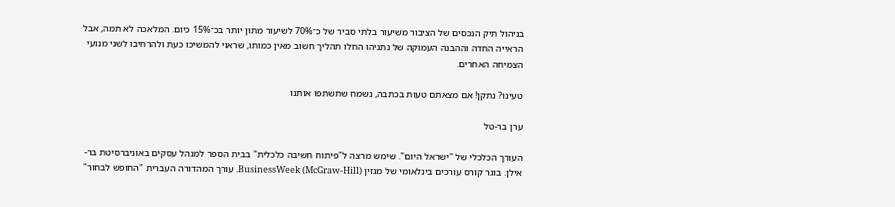בניהול תיק הנכסים של הציבור משיעור בלתי סביר של כ־70% לשיעור מתון יותר בכ־15% כיום. המלאכה לא תמה, אבל הראייה החדה וההבנה העמוקה של נתניהו החלו תהליך חשוב מאין כמותו, שראוי להמשיכו כעת ולהרחיבו לשני מנועי הצמיחה האחרים.

טעינו? נתקן! אם מצאתם טעות בכתבה, נשמח שתשתפו אותנו

ערן בר-טל

העורך הכלכלי של "ישראל היום". שימש מרצה ל"פיתוח חשיבה כלכלית" בבית הספר למנהל עסקים באוניברסיטת בר-אילן. בוגר קורס עורכים בינלאומי של מגזין (BusinessWeek (McGraw-Hill. עורך המהדורה העברית "החופש לבחור"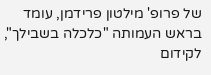של פרופ' מילטון פרידמן, עומד בראש העמותה "כלכלה בשבילך", לקידום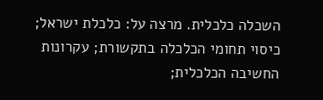השכלה כלכלית. מרצה על: כלכלת ישראל; כיסוי תחומי הכלכלה בתקשורת; עקרונות החשיבה הכלכלית;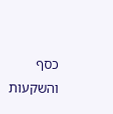כסף והשקעות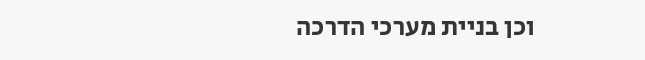וכן בניית מערכי הדרכה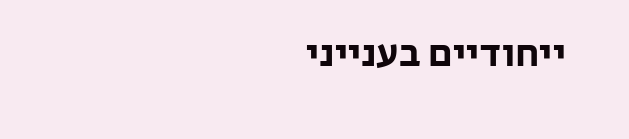ייחודיים בענייני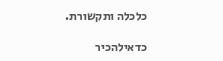כלכלה ותקשורת.

כדאילהכיר